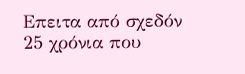Επειτα από σχεδόν 25 χρόνια που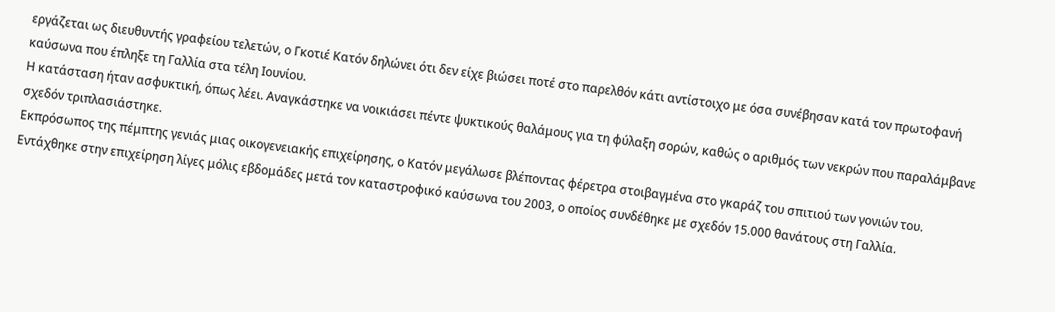εργάζεται ως διευθυντής γραφείου τελετών, ο Γκοτιέ Κατόν δηλώνει ότι δεν είχε βιώσει ποτέ στο παρελθόν κάτι αντίστοιχο με όσα συνέβησαν κατά τον πρωτοφανή καύσωνα που έπληξε τη Γαλλία στα τέλη Ιουνίου.
Η κατάσταση ήταν ασφυκτική, όπως λέει. Αναγκάστηκε να νοικιάσει πέντε ψυκτικούς θαλάμους για τη φύλαξη σορών, καθώς ο αριθμός των νεκρών που παραλάμβανε σχεδόν τριπλασιάστηκε.
Εκπρόσωπος της πέμπτης γενιάς μιας οικογενειακής επιχείρησης, ο Κατόν μεγάλωσε βλέποντας φέρετρα στοιβαγμένα στο γκαράζ του σπιτιού των γονιών του. Εντάχθηκε στην επιχείρηση λίγες μόλις εβδομάδες μετά τον καταστροφικό καύσωνα του 2003, ο οποίος συνδέθηκε με σχεδόν 15.000 θανάτους στη Γαλλία.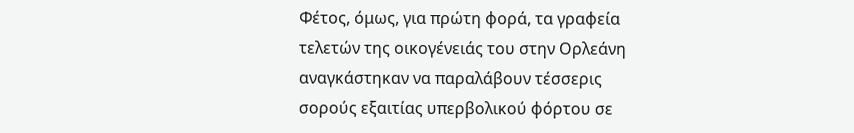Φέτος, όμως, για πρώτη φορά, τα γραφεία τελετών της οικογένειάς του στην Ορλεάνη αναγκάστηκαν να παραλάβουν τέσσερις σορούς εξαιτίας υπερβολικού φόρτου σε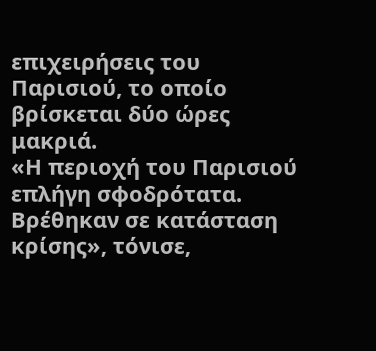επιχειρήσεις του Παρισιού, το οποίο βρίσκεται δύο ώρες μακριά.
«Η περιοχή του Παρισιού επλήγη σφοδρότατα. Βρέθηκαν σε κατάσταση κρίσης», τόνισε,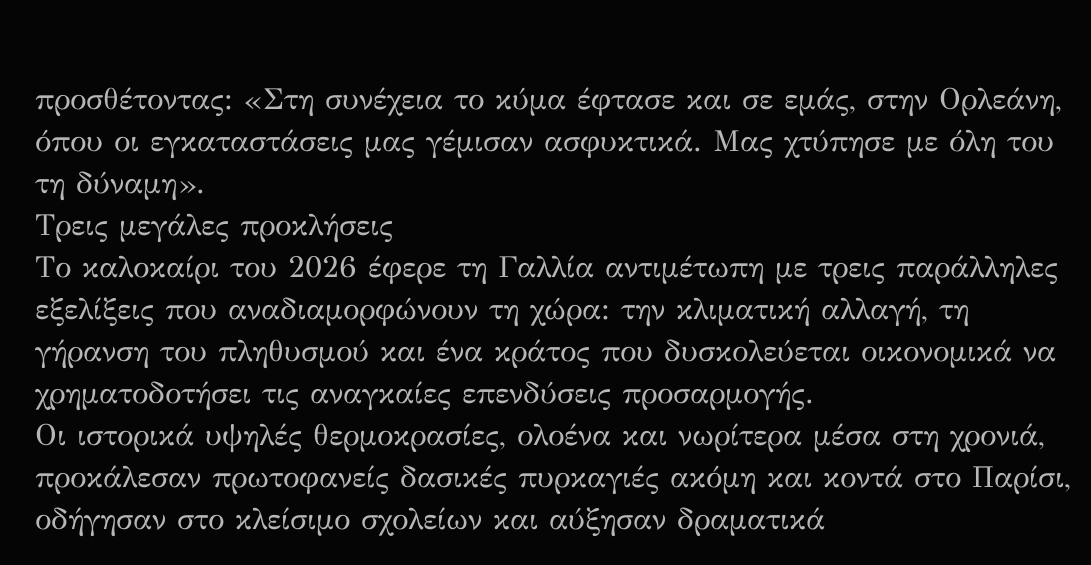προσθέτοντας: «Στη συνέχεια το κύμα έφτασε και σε εμάς, στην Ορλεάνη, όπου οι εγκαταστάσεις μας γέμισαν ασφυκτικά. Μας χτύπησε με όλη του τη δύναμη».
Τρεις μεγάλες προκλήσεις
Το καλοκαίρι του 2026 έφερε τη Γαλλία αντιμέτωπη με τρεις παράλληλες εξελίξεις που αναδιαμορφώνουν τη χώρα: την κλιματική αλλαγή, τη γήρανση του πληθυσμού και ένα κράτος που δυσκολεύεται οικονομικά να χρηματοδοτήσει τις αναγκαίες επενδύσεις προσαρμογής.
Οι ιστορικά υψηλές θερμοκρασίες, ολοένα και νωρίτερα μέσα στη χρονιά, προκάλεσαν πρωτοφανείς δασικές πυρκαγιές ακόμη και κοντά στο Παρίσι, οδήγησαν στο κλείσιμο σχολείων και αύξησαν δραματικά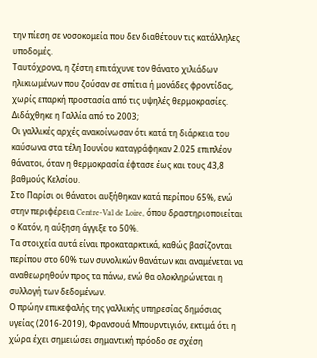την πίεση σε νοσοκομεία που δεν διαθέτουν τις κατάλληλες υποδομές.
Ταυτόχρονα, η ζέστη επιτάχυνε τον θάνατο χιλιάδων ηλικιωμένων που ζούσαν σε σπίτια ή μονάδες φροντίδας, χωρίς επαρκή προστασία από τις υψηλές θερμοκρασίες.
Διδάχθηκε η Γαλλία από το 2003;
Οι γαλλικές αρχές ανακοίνωσαν ότι κατά τη διάρκεια του καύσωνα στα τέλη Ιουνίου καταγράφηκαν 2.025 επιπλέον θάνατοι, όταν η θερμοκρασία έφτασε έως και τους 43,8 βαθμούς Κελσίου.
Στο Παρίσι οι θάνατοι αυξήθηκαν κατά περίπου 65%, ενώ στην περιφέρεια Centre-Val de Loire, όπου δραστηριοποιείται ο Κατόν, η αύξηση άγγιξε το 50%.
Τα στοιχεία αυτά είναι προκαταρκτικά, καθώς βασίζονται περίπου στο 60% των συνολικών θανάτων και αναμένεται να αναθεωρηθούν προς τα πάνω, ενώ θα ολοκληρώνεται η συλλογή των δεδομένων.
Ο πρώην επικεφαλής της γαλλικής υπηρεσίας δημόσιας υγείας (2016-2019), Φρανσουά Μπουρντιγιόν, εκτιμά ότι η χώρα έχει σημειώσει σημαντική πρόοδο σε σχέση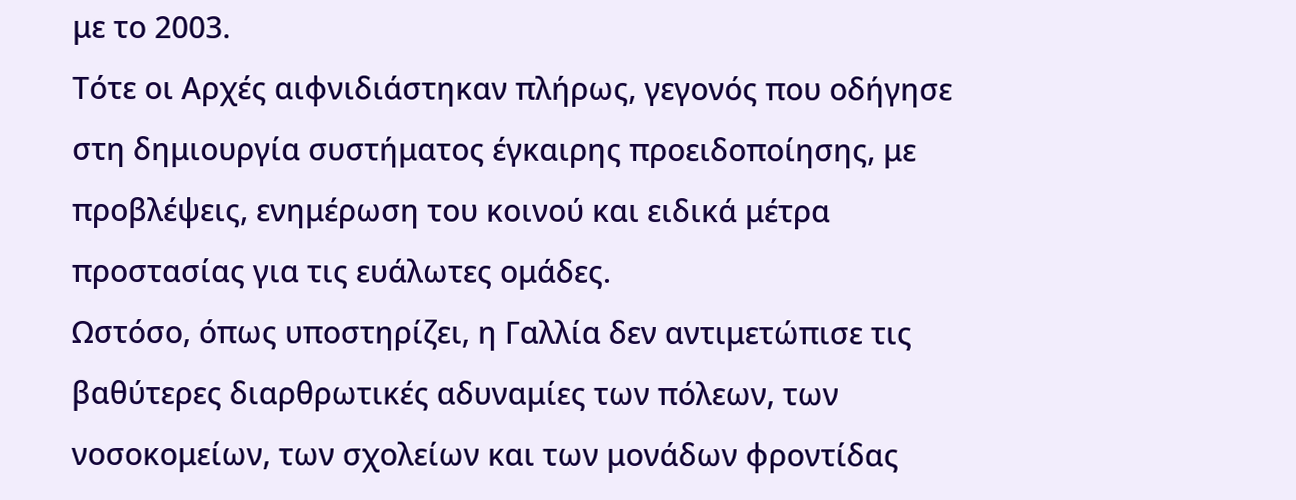με το 2003.
Τότε οι Αρχές αιφνιδιάστηκαν πλήρως, γεγονός που οδήγησε στη δημιουργία συστήματος έγκαιρης προειδοποίησης, με προβλέψεις, ενημέρωση του κοινού και ειδικά μέτρα προστασίας για τις ευάλωτες ομάδες.
Ωστόσο, όπως υποστηρίζει, η Γαλλία δεν αντιμετώπισε τις βαθύτερες διαρθρωτικές αδυναμίες των πόλεων, των νοσοκομείων, των σχολείων και των μονάδων φροντίδας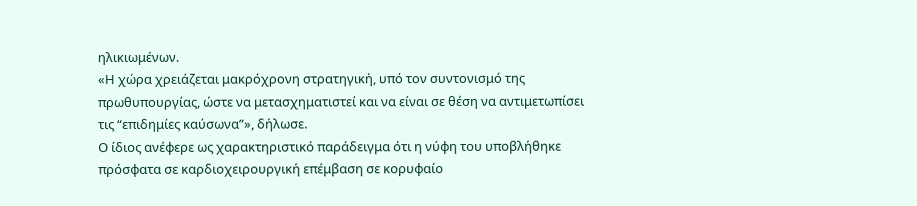ηλικιωμένων.
«Η χώρα χρειάζεται μακρόχρονη στρατηγική, υπό τον συντονισμό της πρωθυπουργίας, ώστε να μετασχηματιστεί και να είναι σε θέση να αντιμετωπίσει τις “επιδημίες καύσωνα”», δήλωσε.
Ο ίδιος ανέφερε ως χαρακτηριστικό παράδειγμα ότι η νύφη του υποβλήθηκε πρόσφατα σε καρδιοχειρουργική επέμβαση σε κορυφαίο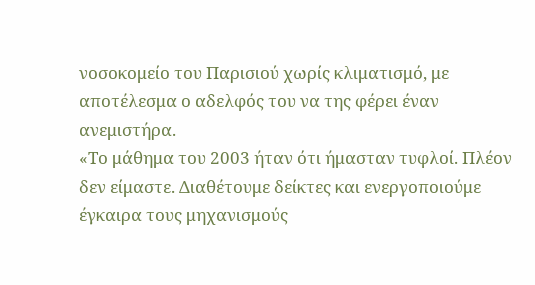νοσοκομείο του Παρισιού χωρίς κλιματισμό, με αποτέλεσμα ο αδελφός του να της φέρει έναν ανεμιστήρα.
«Το μάθημα του 2003 ήταν ότι ήμασταν τυφλοί. Πλέον δεν είμαστε. Διαθέτουμε δείκτες και ενεργοποιούμε έγκαιρα τους μηχανισμούς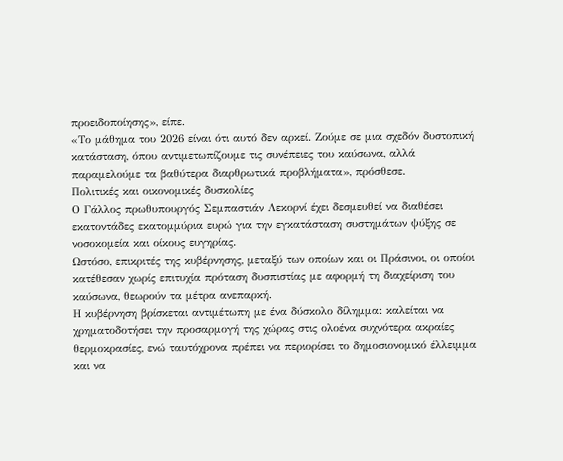προειδοποίησης», είπε.
«Το μάθημα του 2026 είναι ότι αυτό δεν αρκεί. Ζούμε σε μια σχεδόν δυστοπική κατάσταση, όπου αντιμετωπίζουμε τις συνέπειες του καύσωνα, αλλά παραμελούμε τα βαθύτερα διαρθρωτικά προβλήματα», πρόσθεσε.
Πολιτικές και οικονομικές δυσκολίες
Ο Γάλλος πρωθυπουργός Σεμπαστιάν Λεκορνί έχει δεσμευθεί να διαθέσει εκατοντάδες εκατομμύρια ευρώ για την εγκατάσταση συστημάτων ψύξης σε νοσοκομεία και οίκους ευγηρίας.
Ωστόσο, επικριτές της κυβέρνησης, μεταξύ των οποίων και οι Πράσινοι, οι οποίοι κατέθεσαν χωρίς επιτυχία πρόταση δυσπιστίας με αφορμή τη διαχείριση του καύσωνα, θεωρούν τα μέτρα ανεπαρκή.
Η κυβέρνηση βρίσκεται αντιμέτωπη με ένα δύσκολο δίλημμα: καλείται να χρηματοδοτήσει την προσαρμογή της χώρας στις ολοένα συχνότερα ακραίες θερμοκρασίες, ενώ ταυτόχρονα πρέπει να περιορίσει το δημοσιονομικό έλλειμμα και να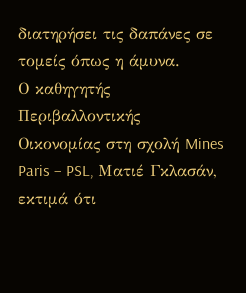διατηρήσει τις δαπάνες σε τομείς όπως η άμυνα.
Ο καθηγητής Περιβαλλοντικής Οικονομίας στη σχολή Mines Paris – PSL, Ματιέ Γκλασάν, εκτιμά ότι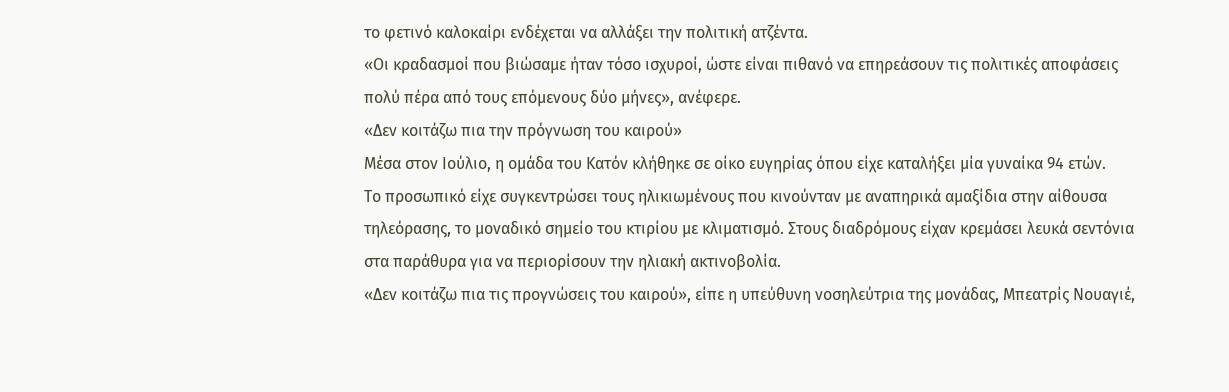το φετινό καλοκαίρι ενδέχεται να αλλάξει την πολιτική ατζέντα.
«Οι κραδασμοί που βιώσαμε ήταν τόσο ισχυροί, ώστε είναι πιθανό να επηρεάσουν τις πολιτικές αποφάσεις πολύ πέρα από τους επόμενους δύο μήνες», ανέφερε.
«Δεν κοιτάζω πια την πρόγνωση του καιρού»
Μέσα στον Ιούλιο, η ομάδα του Κατόν κλήθηκε σε οίκο ευγηρίας όπου είχε καταλήξει μία γυναίκα 94 ετών.
Το προσωπικό είχε συγκεντρώσει τους ηλικιωμένους που κινούνταν με αναπηρικά αμαξίδια στην αίθουσα τηλεόρασης, το μοναδικό σημείο του κτιρίου με κλιματισμό. Στους διαδρόμους είχαν κρεμάσει λευκά σεντόνια στα παράθυρα για να περιορίσουν την ηλιακή ακτινοβολία.
«Δεν κοιτάζω πια τις προγνώσεις του καιρού», είπε η υπεύθυνη νοσηλεύτρια της μονάδας, Μπεατρίς Νουαγιέ,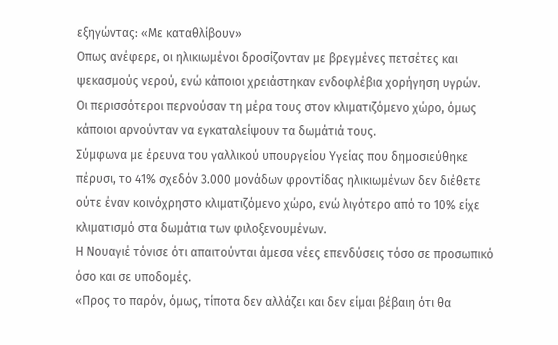εξηγώντας: «Με καταθλίβουν»
Οπως ανέφερε, οι ηλικιωμένοι δροσίζονταν με βρεγμένες πετσέτες και ψεκασμούς νερού, ενώ κάποιοι χρειάστηκαν ενδοφλέβια χορήγηση υγρών.
Οι περισσότεροι περνούσαν τη μέρα τους στον κλιματιζόμενο χώρο, όμως κάποιοι αρνούνταν να εγκαταλείψουν τα δωμάτιά τους.
Σύμφωνα με έρευνα του γαλλικού υπουργείου Υγείας που δημοσιεύθηκε πέρυσι, το 41% σχεδόν 3.000 μονάδων φροντίδας ηλικιωμένων δεν διέθετε ούτε έναν κοινόχρηστο κλιματιζόμενο χώρο, ενώ λιγότερο από το 10% είχε κλιματισμό στα δωμάτια των φιλοξενουμένων.
Η Νουαγιέ τόνισε ότι απαιτούνται άμεσα νέες επενδύσεις τόσο σε προσωπικό όσο και σε υποδομές.
«Προς το παρόν, όμως, τίποτα δεν αλλάζει και δεν είμαι βέβαιη ότι θα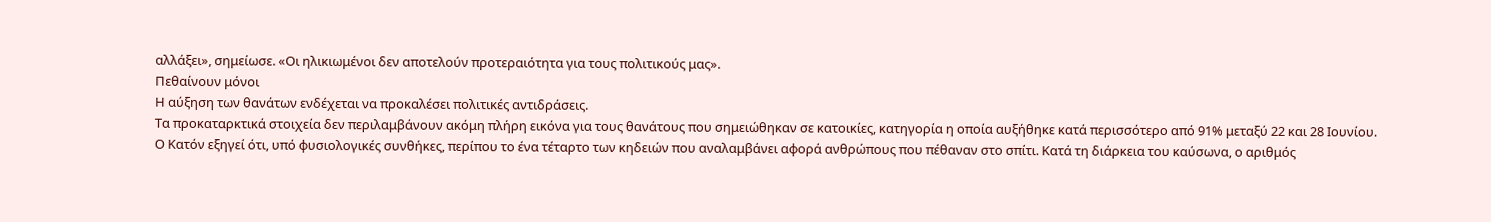αλλάξει», σημείωσε. «Οι ηλικιωμένοι δεν αποτελούν προτεραιότητα για τους πολιτικούς μας».
Πεθαίνουν μόνοι
Η αύξηση των θανάτων ενδέχεται να προκαλέσει πολιτικές αντιδράσεις.
Τα προκαταρκτικά στοιχεία δεν περιλαμβάνουν ακόμη πλήρη εικόνα για τους θανάτους που σημειώθηκαν σε κατοικίες, κατηγορία η οποία αυξήθηκε κατά περισσότερο από 91% μεταξύ 22 και 28 Ιουνίου.
Ο Κατόν εξηγεί ότι, υπό φυσιολογικές συνθήκες, περίπου το ένα τέταρτο των κηδειών που αναλαμβάνει αφορά ανθρώπους που πέθαναν στο σπίτι. Κατά τη διάρκεια του καύσωνα, ο αριθμός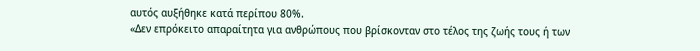αυτός αυξήθηκε κατά περίπου 80%.
«Δεν επρόκειτο απαραίτητα για ανθρώπους που βρίσκονταν στο τέλος της ζωής τους ή των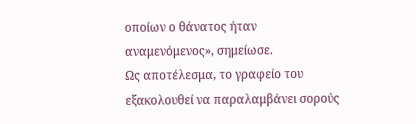οποίων ο θάνατος ήταν αναμενόμενος», σημείωσε.
Ως αποτέλεσμα, το γραφείο του εξακολουθεί να παραλαμβάνει σορούς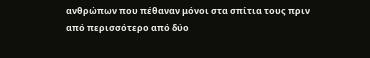ανθρώπων που πέθαναν μόνοι στα σπίτια τους πριν από περισσότερο από δύο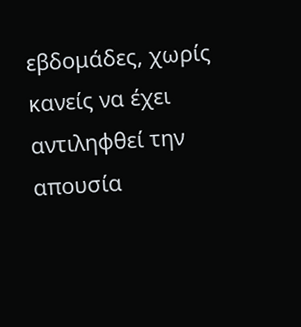εβδομάδες, χωρίς κανείς να έχει αντιληφθεί την απουσία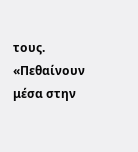τους.
«Πεθαίνουν μέσα στην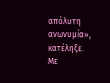απόλυτη ανωνυμία», κατέληξε.
Με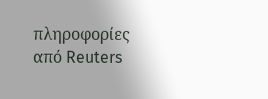πληροφορίες από Reuters